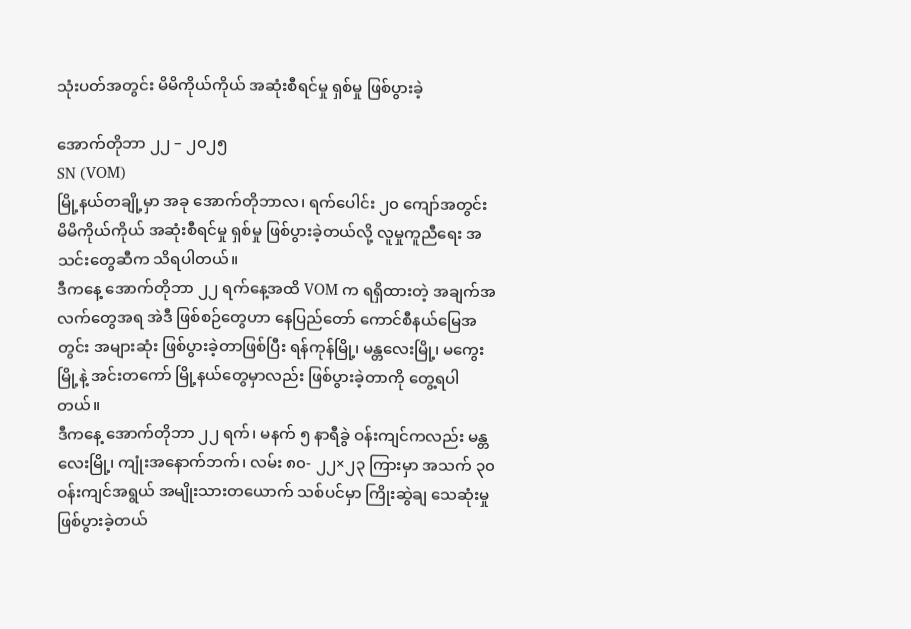သုံးပတ်အတွင်း မိမိကိုယ်ကိုယ် အဆုံးစီရင်မှု ရှစ်မှု ဖြစ်ပွားခဲ့

အောက်တိုဘာ ၂၂ – ၂၀၂၅
SN (VOM)
မြို့နယ်တချို့မှာ အခု အောက်တိုဘာလ၊ ရက်ပေါင်း ၂၀ ကျော်အတွင်း မိမိကိုယ်ကိုယ် အဆုံးစီရင်မှု ရှစ်မှု ဖြစ်ပွားခဲ့တယ်လို့ လူမှုကူညီရေး အသင်းတွေဆီက သိရပါတယ်။
ဒီကနေ့ အောက်တိုဘာ ၂၂ ရက်နေ့အထိ VOM က ရရှိထားတဲ့ အချက်အလက်တွေအရ အဲဒီ ဖြစ်စဉ်တွေဟာ နေပြည်တော် ကောင်စီနယ်မြေအတွင်း အများဆုံး ဖြစ်ပွားခဲ့တာဖြစ်ပြီး ရန်ကုန်မြို့၊ မန္တလေးမြို့၊ မကွေးမြို့နဲ့ အင်းတကော် မြို့နယ်တွေမှာလည်း ဖြစ်ပွားခဲ့တာကို တွေ့ရပါတယ်။
ဒီကနေ့ အောက်တိုဘာ ၂၂ ရက်၊ မနက် ၅ နာရီခွဲ ဝန်းကျင်ကလည်း မန္တလေးမြို့၊ ကျုံးအနောက်ဘက်၊ လမ်း ၈၀- ၂၂×၂၃ ကြားမှာ အသက် ၃၀ ဝန်းကျင်အရွယ် အမျိုးသားတယောက် သစ်ပင်မှာ ကြိုးဆွဲချ သေဆုံးမှု ဖြစ်ပွားခဲ့တယ်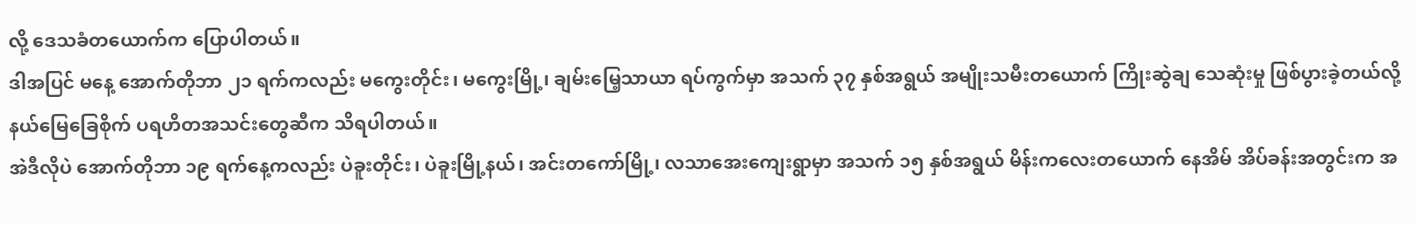လို့ ဒေသခံတယောက်က ပြောပါတယ်။
ဒါအပြင် မနေ့ အောက်တိုဘာ ၂၁ ရက်ကလည်း မကွေးတိုင်း၊ မကွေးမြို့၊ ချမ်းမြေ့သာယာ ရပ်ကွက်မှာ အသက် ၃၇ နှစ်အရွယ် အမျိုးသမီးတယောက် ကြိုးဆွဲချ သေဆုံးမှု ဖြစ်ပွားခဲ့တယ်လို့ နယ်မြေခြေစိုက် ပရဟိတအသင်းတွေဆီက သိရပါတယ်။
အဲဒီလိုပဲ အောက်တိုဘာ ၁၉ ရက်နေ့ကလည်း ပဲခူးတိုင်း၊ ပဲခူးမြို့နယ်၊ အင်းတကော်မြို့၊ လသာအေးကျေးရွာမှာ အသက် ၁၅ နှစ်အရွယ် မိန်းကလေးတယောက် နေအိမ် အိပ်ခန်းအတွင်းက အ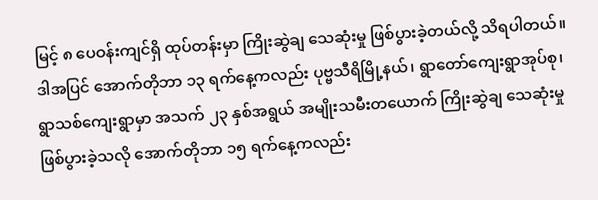မြင့် ၈ ပေဝန်းကျင်ရှိ ထုပ်တန်းမှာ ကြိုးဆွဲချ သေဆုံးမှု ဖြစ်ပွားခဲ့တယ်လို့ သိရပါတယ်။
ဒါအပြင် အောက်တိုဘာ ၁၃ ရက်နေ့ကလည်း ပုဗ္ဗသီရိမြို့နယ်၊ ရွာတော်ကျေးရွာအုပ်စု၊ ရွာသစ်ကျေးရွာမှာ အသက် ၂၃ နှစ်အရွယ် အမျိုးသမီးတယောက် ကြိုးဆွဲချ သေဆုံးမှု ဖြစ်ပွားခဲ့သလို အောက်တိုဘာ ၁၅ ရက်နေ့ကလည်း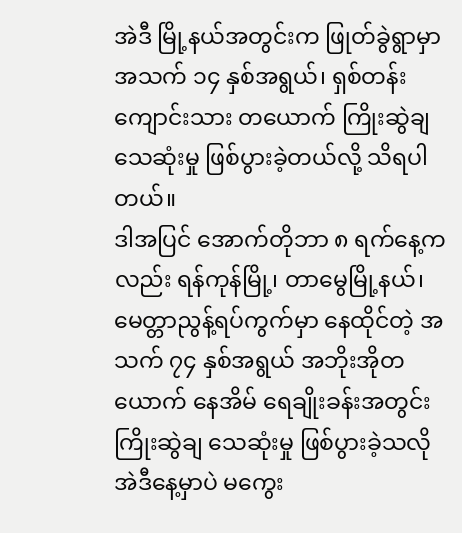အဲဒီ မြို့နယ်အတွင်းက ဖြုတ်ခွဲရွာမှာ အသက် ၁၄ နှစ်အရွယ်၊ ရှစ်တန်းကျောင်းသား တယောက် ကြိုးဆွဲချ သေဆုံးမှု ဖြစ်ပွားခဲ့တယ်လို့ သိရပါတယ်။
ဒါအပြင် အောက်တိုဘာ ၈ ရက်နေ့ကလည်း ရန်ကုန်မြို့၊ တာမွေမြို့နယ်၊ မေတ္တာညွန့်ရပ်ကွက်မှာ နေထိုင်တဲ့ အသက် ၇၄ နှစ်အရွယ် အဘိုးအိုတယောက် နေအိမ် ရေချိုးခန်းအတွင်း ကြိုးဆွဲချ သေဆုံးမှု ဖြစ်ပွားခဲ့သလို အဲဒီနေ့မှာပဲ မကွေး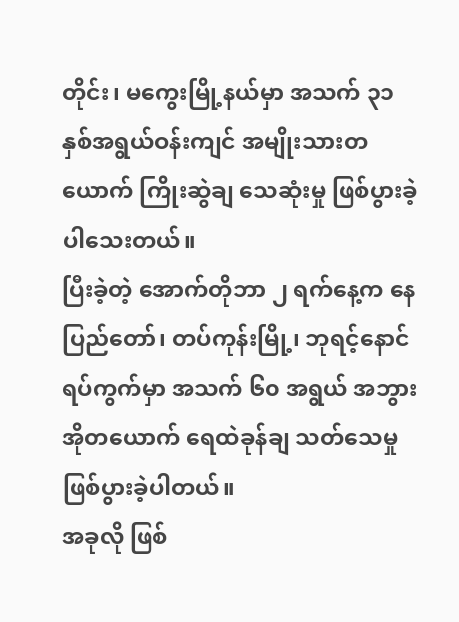တိုင်း၊ မကွေးမြို့နယ်မှာ အသက် ၃၁ နှစ်အရွယ်ဝန်းကျင် အမျိုးသားတယောက် ကြိုးဆွဲချ သေဆုံးမှု ဖြစ်ပွားခဲ့ပါသေးတယ်။
ပြီးခဲ့တဲ့ အောက်တိုဘာ ၂ ရက်နေ့က နေပြည်တော်၊ တပ်ကုန်းမြို့၊ ဘုရင့်နောင်ရပ်ကွက်မှာ အသက် ၆၀ အရွယ် အဘွားအိုတယောက် ရေထဲခုန်ချ သတ်သေမှု ဖြစ်ပွားခဲ့ပါတယ်။
အခုလို ဖြစ်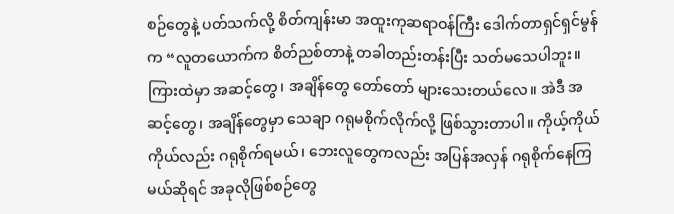စဉ်တွေနဲ့ ပတ်သက်လို့ စိတ်ကျန်းမာ အထူးကုဆရာဝန်ကြီး ဒေါက်တာရှင်ရှင်မွန်က “လူတယောက်က စိတ်ညစ်တာနဲ့ တခါတည်းတန်းပြီး သတ်မသေပါဘူး။ ကြားထဲမှာ အဆင့်တွေ၊ အချိန်တွေ တော်တော် များသေးတယ်လေ။ အဲဒီ အဆင့်တွေ၊ အချိန်တွေမှာ သေချာ ဂရုမစိုက်လိုက်လို့ ဖြစ်သွားတာပါ။ ကိုယ့်ကိုယ်ကိုယ်လည်း ဂရုစိုက်ရမယ်၊ ဘေးလူတွေကလည်း အပြန်အလှန် ဂရုစိုက်နေကြမယ်ဆိုရင် အခုလိုဖြစ်စဉ်တွေ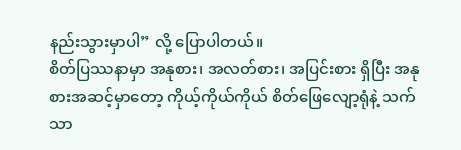နည်းသွားမှာပါ” လို့ ပြောပါတယ်။
စိတ်ပြဿနာမှာ အနုစား၊ အလတ်စား၊ အပြင်းစား ရှိပြီး အနုစားအဆင့်မှာတော့ ကိုယ့်ကိုယ်ကိုယ် စိတ်ဖြေလျော့ရုံနဲ့ သက်သာ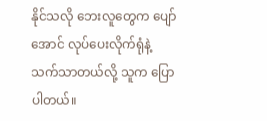နိုင်သလို ဘေးလူတွေက ပျော်အောင် လုပ်ပေးလိုက်ရုံနဲ့ သက်သာတယ်လို့ သူက ပြောပါတယ်။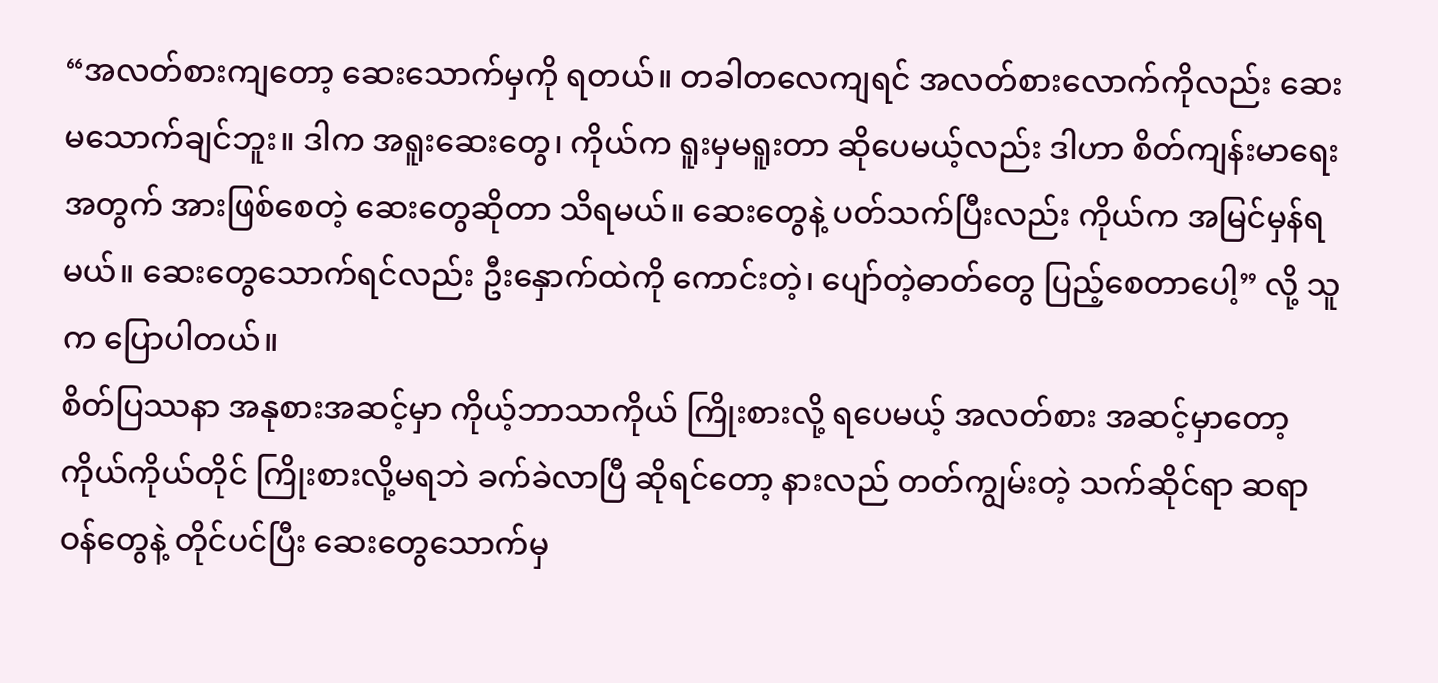“အလတ်စားကျတော့ ဆေးသောက်မှကို ရတယ်။ တခါတလေကျရင် အလတ်စားလောက်ကိုလည်း ဆေးမသောက်ချင်ဘူး။ ဒါက အရူးဆေးတွေ၊ ကိုယ်က ရူးမှမရူးတာ ဆိုပေမယ့်လည်း ဒါဟာ စိတ်ကျန်းမာရေးအတွက် အားဖြစ်စေတဲ့ ဆေးတွေဆိုတာ သိရမယ်။ ဆေးတွေနဲ့ ပတ်သက်ပြီးလည်း ကိုယ်က အမြင်မှန်ရမယ်။ ဆေးတွေသောက်ရင်လည်း ဦးနှောက်ထဲကို ကောင်းတဲ့၊ ပျော်တဲ့ဓာတ်တွေ ပြည့်စေတာပေါ့” လို့ သူက ပြောပါတယ်။
စိတ်ပြဿနာ အနုစားအဆင့်မှာ ကိုယ့်ဘာသာကိုယ် ကြိုးစားလို့ ရပေမယ့် အလတ်စား အဆင့်မှာတော့ ကိုယ်ကိုယ်တိုင် ကြိုးစားလို့မရဘဲ ခက်ခဲလာပြီ ဆိုရင်တော့ နားလည် တတ်ကျွမ်းတဲ့ သက်ဆိုင်ရာ ဆရာဝန်တွေနဲ့ တိုင်ပင်ပြီး ဆေးတွေသောက်မှ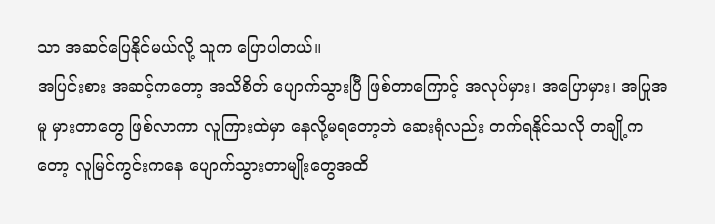သာ အဆင်ပြေနိုင်မယ်လို့ သူက ပြောပါတယ်။
အပြင်းစား အဆင့်ကတော့ အသိစိတ် ပျောက်သွားပြီ ဖြစ်တာကြောင့် အလုပ်မှား၊ အပြောမှား၊ အပြုအမူ မှားတာတွေ ဖြစ်လာကာ လူကြားထဲမှာ နေလို့မရတော့ဘဲ ဆေးရုံလည်း တက်ရနိုင်သလို တချို့ကတော့ လူမြင်ကွင်းကနေ ပျောက်သွားတာမျိုးတွေအထိ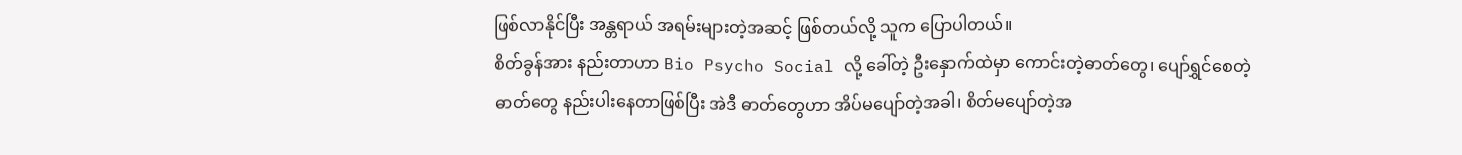ဖြစ်လာနိုင်ပြီး အန္တရာယ် အရမ်းများတဲ့အဆင့် ဖြစ်တယ်လို့ သူက ပြောပါတယ်။
စိတ်ခွန်အား နည်းတာဟာ Bio Psycho Social လို့ ခေါ်တဲ့ ဦးနှောက်ထဲမှာ ကောင်းတဲ့ဓာတ်တွေ၊ ပျော်ရွှင်စေတဲ့ ဓာတ်တွေ နည်းပါးနေတာဖြစ်ပြီး အဲဒီ ဓာတ်တွေဟာ အိပ်မပျော်တဲ့အခါ၊ စိတ်မပျော်တဲ့အ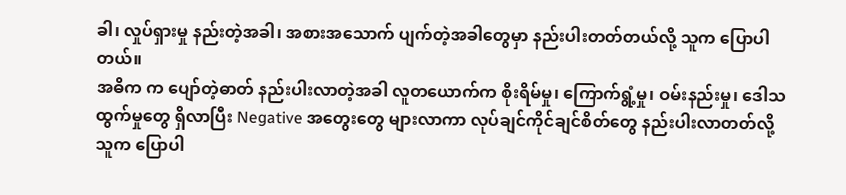ခါ၊ လှုပ်ရှားမှု နည်းတဲ့အခါ၊ အစားအသောက် ပျက်တဲ့အခါတွေမှာ နည်းပါးတတ်တယ်လို့ သူက ပြောပါတယ်။
အဓိက က ပျော်တဲ့ဓာတ် နည်းပါးလာတဲ့အခါ လူတယောက်က စိုးရိမ်မှု၊ ကြောက်ရွံ့မှု၊ ဝမ်းနည်းမှု၊ ဒေါသထွက်မှုတွေ ရှိလာပြီး Negative အတွေးတွေ များလာကာ လုပ်ချင်ကိုင်ချင်စိတ်တွေ နည်းပါးလာတတ်လို့ သူက ပြောပါ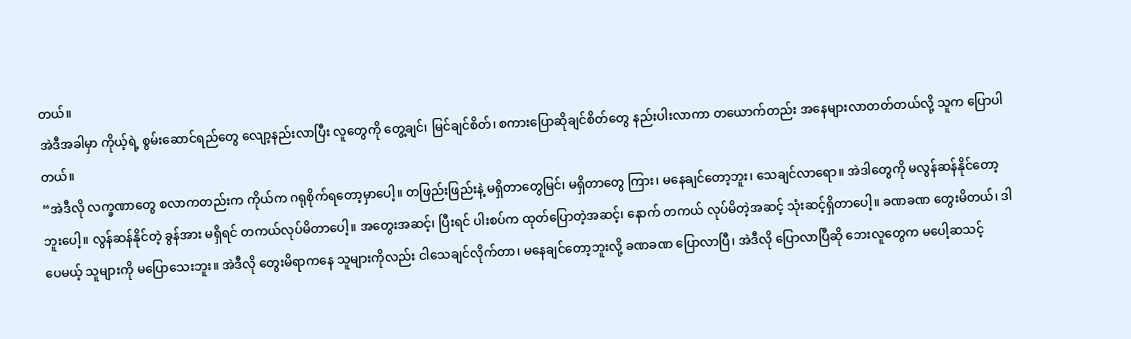တယ်။
အဲဒီအခါမှာ ကိုယ့်ရဲ့ စွမ်းဆောင်ရည်တွေ လျော့နည်းလာပြီး လူတွေကို တွေ့ချင်၊ မြင်ချင်စိတ်၊ စကားပြောဆိုချင်စိတ်တွေ နည်းပါးလာကာ တယောက်တည်း အနေများလာတတ်တယ်လို့ သူက ပြောပါတယ်။
“အဲဒီလို လက္ခဏာတွေ စလာကတည်းက ကိုယ်က ဂရုစိုက်ရတော့မှာပေါ့။ တဖြည်းဖြည်းနဲ့ မရှိတာတွေမြင်၊ မရှိတာတွေ ကြား၊ မနေချင်တော့ဘူး၊ သေချင်လာရော။ အဲဒါတွေကို မလွန်ဆန်နိုင်တော့ဘူးပေါ့။ လွန်ဆန်နိုင်တဲ့ ခွန်အား မရှိရင် တကယ်လုပ်မိတာပေါ့။ အတွေးအဆင့်၊ ပြီးရင် ပါးစပ်က ထုတ်ပြောတဲ့အဆင့်၊ နောက် တကယ် လုပ်မိတဲ့အဆင့် သုံးဆင့်ရှိတာပေါ့။ ခဏခဏ တွေးမိတယ်၊ ဒါပေမယ့် သူများကို မပြောသေးဘူး။ အဲဒီလို တွေးမိရာကနေ သူများကိုလည်း ငါသေချင်လိုက်တာ၊ မနေချင်တော့ဘူးလို့ ခဏခဏ ပြောလာပြီ၊ အဲဒီလို ပြောလာပြီဆို ဘေးလူတွေက မပေါ့ဆသင့်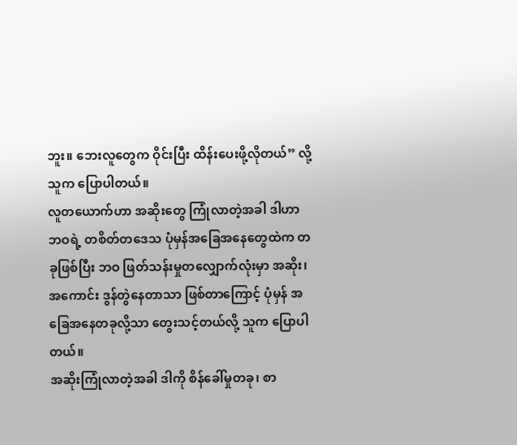ဘူး။ ဘေးလူတွေက ဝိုင်းပြီး ထိန်းပေးဖို့လိုတယ်” လို့ သူက ပြောပါတယ်။
လူတယောက်ဟာ အဆိုးတွေ ကြုံလာတဲ့အခါ ဒါဟာ ဘဝရဲ့ တစိတ်တဒေသ ပုံမှန်အခြေအနေတွေထဲက တခုဖြစ်ပြီး ဘဝ ဖြတ်သန်းမှုတလျှောက်လုံးမှာ အဆိုး၊ အကောင်း ဒွန်တွဲနေတာသာ ဖြစ်တာကြောင့် ပုံမှန် အခြေအနေတခုလို့သာ တွေးသင့်တယ်လို့ သူက ပြောပါတယ်။
အဆိုးကြုံလာတဲ့အခါ ဒါကို စိန်ခေါ်မှုတခု၊ စာ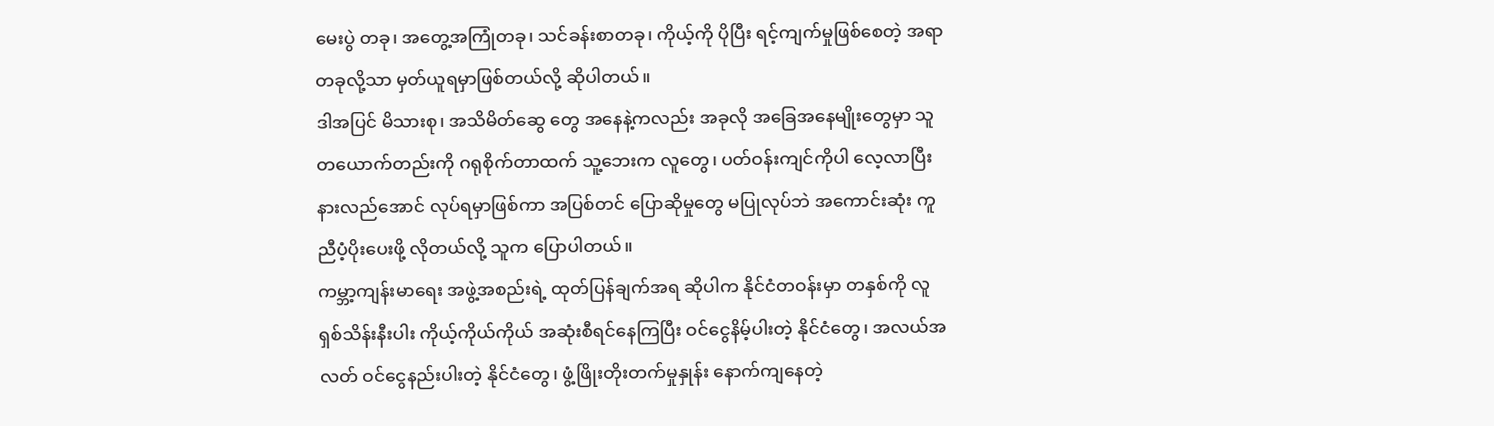မေးပွဲ တခု၊ အတွေ့အကြုံတခု၊ သင်ခန်းစာတခု၊ ကိုယ့်ကို ပိုပြီး ရင့်ကျက်မှုဖြစ်စေတဲ့ အရာတခုလို့သာ မှတ်ယူရမှာဖြစ်တယ်လို့ ဆိုပါတယ်။
ဒါအပြင် မိသားစု၊ အသိမိတ်ဆွေ တွေ အနေနဲ့ကလည်း အခုလို အခြေအနေမျိုးတွေမှာ သူတယောက်တည်းကို ဂရုစိုက်တာထက် သူ့ဘေးက လူတွေ၊ ပတ်ဝန်းကျင်ကိုပါ လေ့လာပြီး နားလည်အောင် လုပ်ရမှာဖြစ်ကာ အပြစ်တင် ပြောဆိုမှုတွေ မပြုလုပ်ဘဲ အကောင်းဆုံး ကူညီပံ့ပိုးပေးဖို့ လိုတယ်လို့ သူက ပြောပါတယ်။
ကမ္ဘာ့ကျန်းမာရေး အဖွဲ့အစည်းရဲ့ ထုတ်ပြန်ချက်အရ ဆိုပါက နိုင်ငံတဝန်းမှာ တနှစ်ကို လူ ရှစ်သိန်းနီးပါး ကိုယ့်ကိုယ်ကိုယ် အဆုံးစီရင်နေကြပြီး ဝင်ငွေနိမ့်ပါးတဲ့ နိုင်ငံတွေ၊ အလယ်အလတ် ဝင်ငွေနည်းပါးတဲ့ နိုင်ငံတွေ၊ ဖွံ့ဖြိုးတိုးတက်မှုနှုန်း နောက်ကျနေတဲ့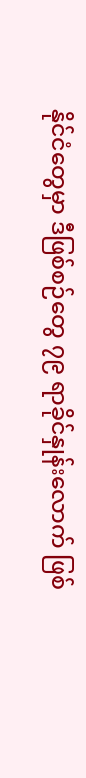နိုင်ငံတွေမှာ ဒီဖြစ်စဉ်တွေ ၇၉ ရာခိုင်နှုန်းလောက် ဖြစ်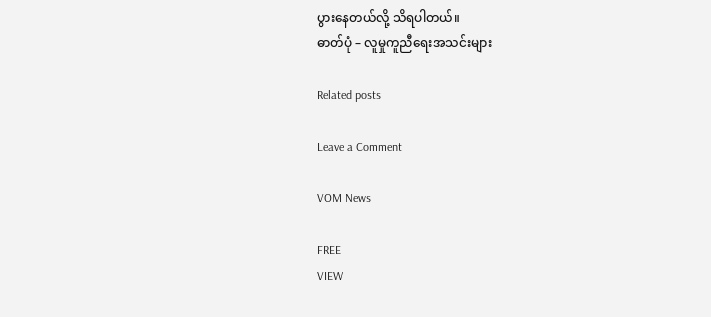ပွားနေတယ်လို့ သိရပါတယ်။
ဓာတ်ပုံ – လူမှုကူညီရေးအသင်းများ

Related posts

Leave a Comment

VOM News

FREE
VIEW